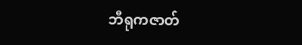ဘီရုကဇာတ်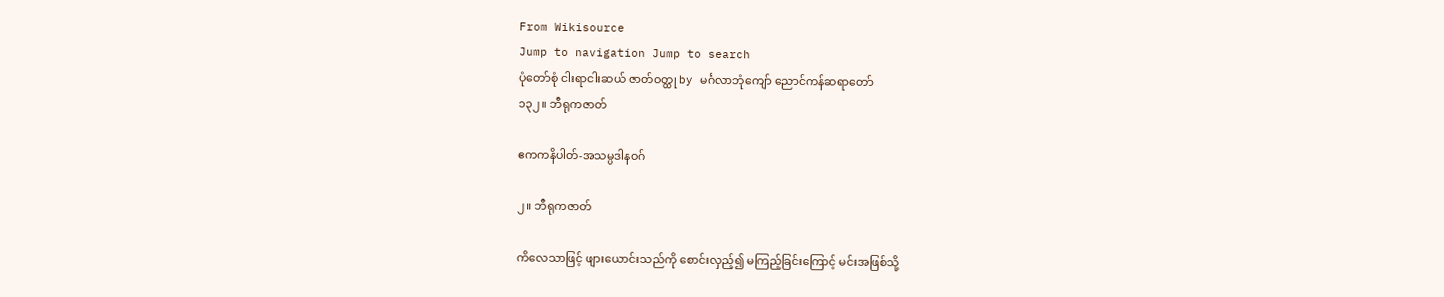From Wikisource
Jump to navigation Jump to search
ပုံတော်စုံ ငါးရာငါးဆယ် ဇာတ်ဝတ္ထု by မင်္ဂလာဘုံကျော် ညောင်ကန်ဆရာတော်
၁၃၂။ ဘီရုကဇာတ်

ဧကကနိပါတ်-အသမ္ပဒါနဝဂ်

၂။ ဘီရုကဇာတ်

ကိလေသာဖြင့် ဖျားယောင်းသည်ကို စောင်းလှည့်၍ မကြည့်ခြင်းကြောင့် မင်းအဖြစ်သို့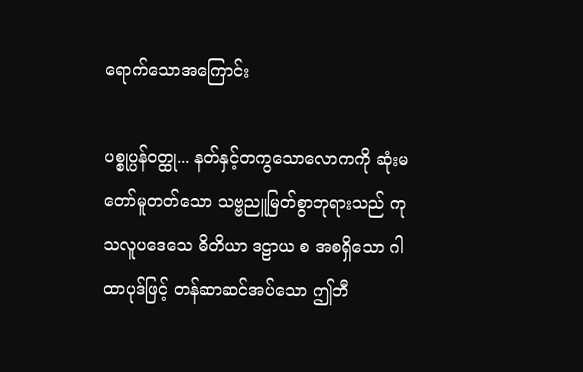ရောက်သောအကြောင်း

ပစ္စုပ္ပန်ဝတ္ထု... နတ်နှင့်တကွသောလောကကို ဆုံးမတော်မူတတ်သော သဗ္ဗညူမြတ်စွာဘုရားသည် ကုသလူပဒေသေ ဓိတိယာ ဒဠာယ စ အစရှိသော ဂါထာပုဒ်ဖြင့် တန်ဆာဆင်အပ်သော ဤဘီ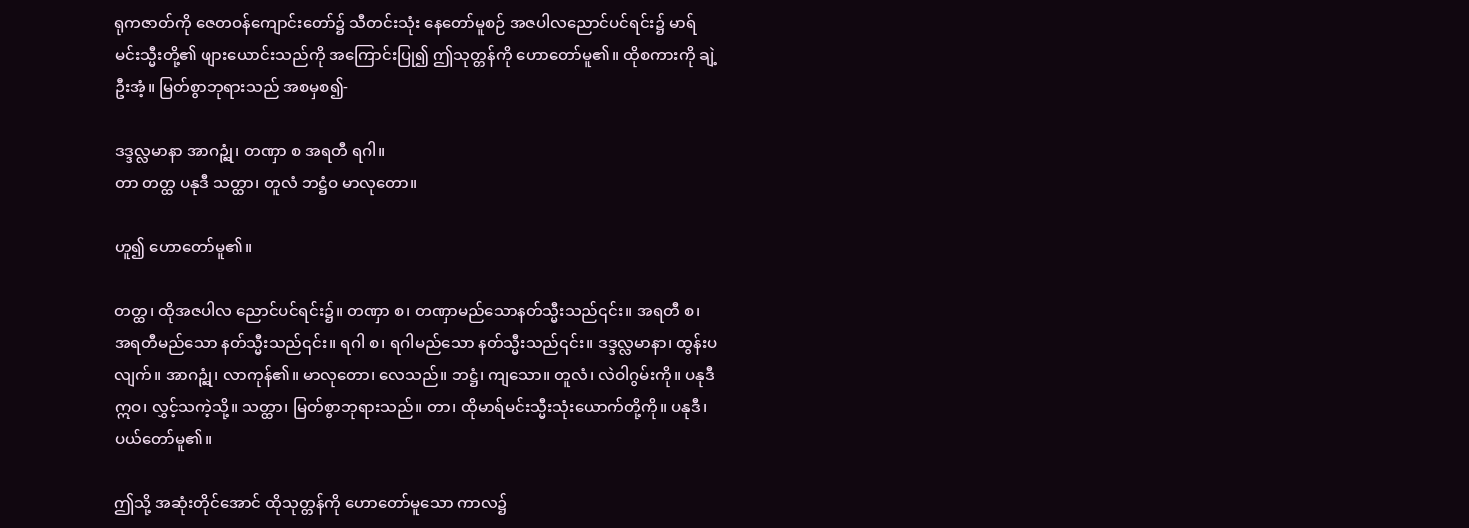ရုကဇာတ်ကို ဇေတဝန်ကျောင်းတော်၌ သီတင်းသုံး နေတော်မူစဉ် အဇပါလညောင်ပင်ရင်း၌ မာရ်မင်းသ္မီးတို့၏ ဖျားယောင်းသည်ကို အကြောင်းပြု၍ ဤသုတ္တန်ကို ဟောတော်မူ၏။ ထိုစကားကို ချဲ့ဦးအံ့။ မြတ်စွာဘုရားသည် အစမှစ၍-

ဒဒ္ဒလ္လမာနာ အာဂဉ္ဆုံ၊ တဏှာ စ အရတီ ရဂါ။
တာ တတ္ထ ပနုဒီ သတ္ထာ၊ တူလံ ဘဋ္ဌံဝ မာလုတော။

ဟူ၍ ဟောတော်မူ၏။

တတ္ထ၊ ထိုအဇပါလ ညောင်ပင်ရင်း၌။ တဏှာ စ၊ တဏှာမည်သောနတ်သ္မီးသည်၎င်း။ အရတီ စ၊ အရတီမည်သော နတ်သ္မီးသည်၎င်း။ ရဂါ စ၊ ရဂါမည်သော နတ်သ္မီးသည်၎င်း။ ဒဒ္ဒလ္လမာနာ၊ ထွန်းပလျက်။ အာဂဉ္ဆုံ၊ လာကုန်၏။ မာလုတော၊ လေသည်။ ဘဋ္ဌံ၊ ကျသော။ တူလံ၊ လဲဝါဂွမ်းကို။ ပနုဒီ ဣဝ၊ လွှင့်သကဲ့သို့။ သတ္ထာ၊ မြတ်စွာဘုရားသည်။ တာ၊ ထိုမာရ်မင်းသ္မီးသုံးယောက်တို့ကို။ ပနုဒီ၊ ပယ်တော်မူ၏။

ဤသို့ အဆုံးတိုင်အောင် ထိုသုတ္တန်ကို ဟောတော်မူသော ကာလ၌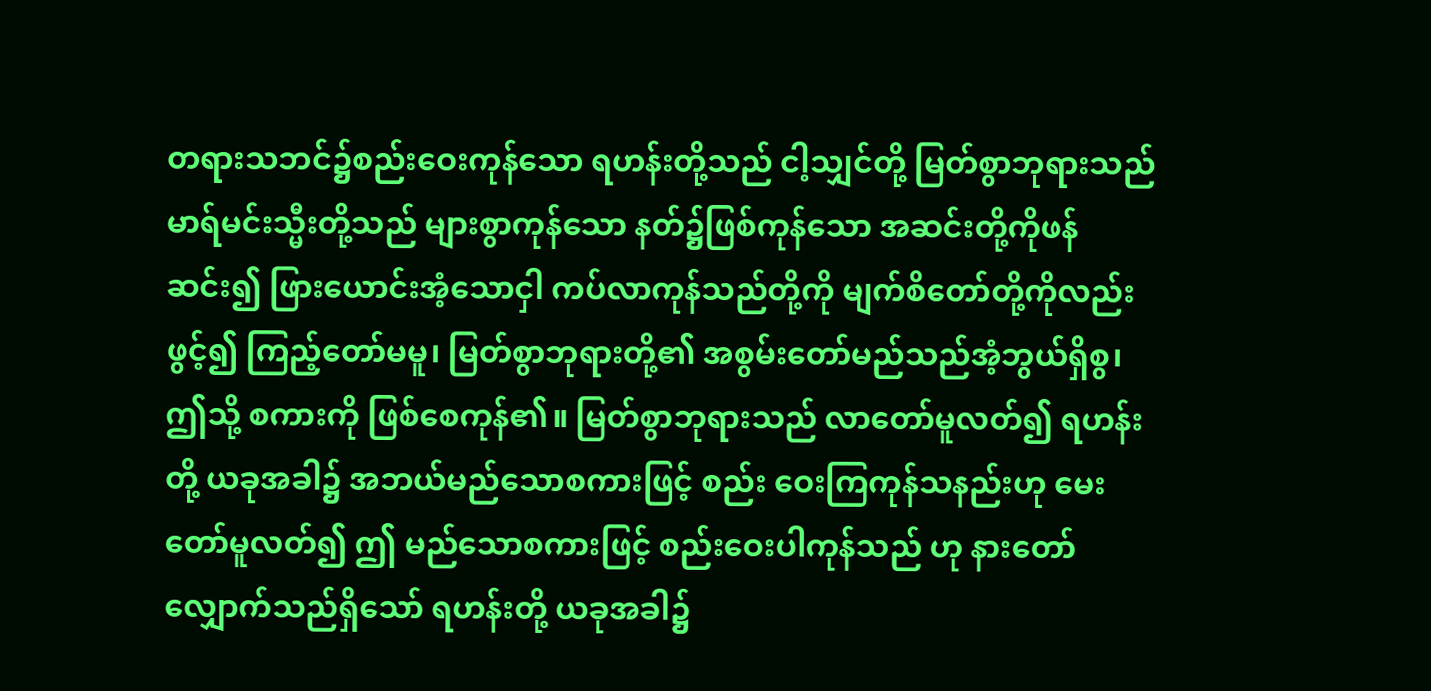တရားသဘင်၌စည်းဝေးကုန်သော ရဟန်းတို့သည် ငါ့သျှင်တို့ မြတ်စွာဘုရားသည် မာရ်မင်းသ္မီးတို့သည် များစွာကုန်သော နတ်၌ဖြစ်ကုန်သော အဆင်းတို့ကိုဖန်ဆင်း၍ ဖြားယောင်းအံ့သောငှါ ကပ်လာကုန်သည်တို့ကို မျက်စိတော်တို့ကိုလည်း ဖွင့်၍ ကြည့်တော်မမူ၊ မြတ်စွာဘုရားတို့၏ အစွမ်းတော်မည်သည်အံ့ဘွယ်ရှိစွ၊ ဤသို့ စကားကို ဖြစ်စေကုန်၏။ မြတ်စွာဘုရားသည် လာတော်မူလတ်၍ ရဟန်းတို့ ယခုအခါ၌ အဘယ်မည်သောစကားဖြင့် စည်း ဝေးကြကုန်သနည်းဟု မေးတော်မူလတ်၍ ဤ မည်သောစကားဖြင့် စည်းဝေးပါကုန်သည် ဟု နားတော်လျှောက်သည်ရှိသော် ရဟန်းတို့ ယခုအခါ၌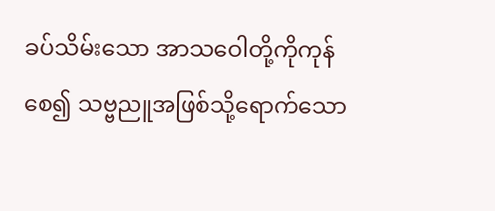ခပ်သိမ်းသော အာသဝေါတို့ကိုကုန်စေ၍ သဗ္ဗညူအဖြစ်သို့ရောက်သော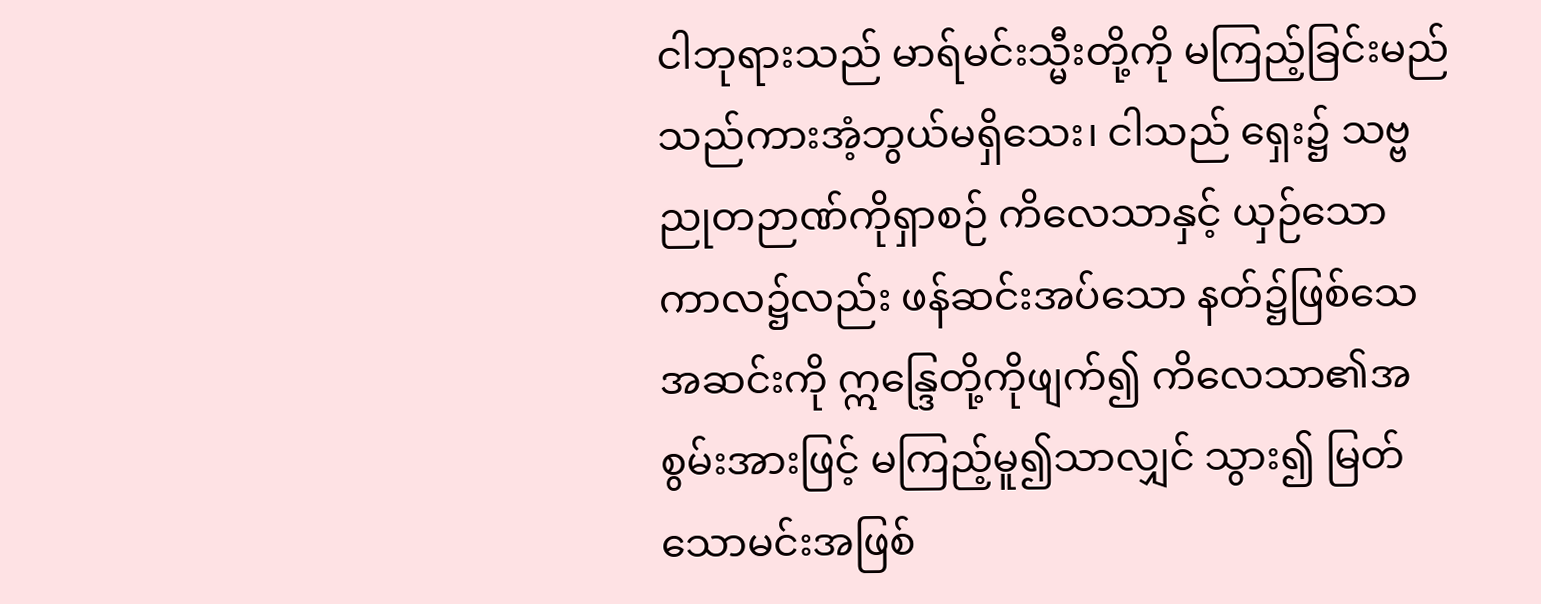ငါဘုရားသည် မာရ်မင်းသ္မီးတို့ကို မကြည့်ခြင်းမည်သည်ကားအံ့ဘွယ်မရှိသေး၊ ငါသည် ရှေး၌ သဗ္ဗညုတဉာဏ်ကိုရှာစဉ် ကိလေသာနှင့် ယှဉ်သော ကာလ၌လည်း ဖန်ဆင်းအပ်သော နတ်၌ဖြစ်သေ အဆင်းကို ဣန္ဒြေတို့ကိုဖျက်၍ ကိလေသာ၏အစွမ်းအားဖြင့် မကြည့်မူ၍သာလျှင် သွား၍ မြတ်သောမင်းအဖြစ်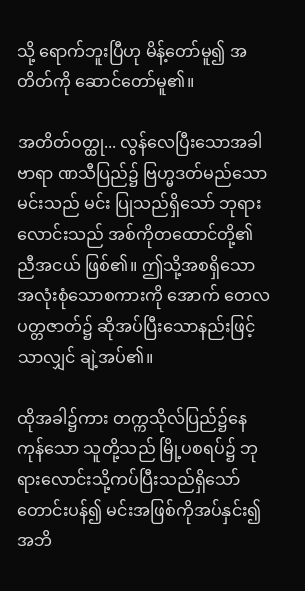သို့ ရောက်ဘူးပြီဟု မိန့်တော်မူ၍ အတိတ်ကို ဆောင်တော်မူ၏။

အတိတ်ဝတ္ထု... လွန်လေပြီးသောအခါ ဗာရာ ဏသီပြည်၌ ဗြဟ္မဒတ်မည်သောမင်းသည် မင်း ပြုသည်ရှိသော် ဘုရားလောင်းသည် အစ်ကိုတထောင်တို့၏ ညီအငယ် ဖြစ်၏။ ဤသို့အစရှိသော အလုံးစုံသောစကားကို အောက် တေလပတ္တဇာတ်၌ ဆိုအပ်ပြီးသောနည်းဖြင့်သာလျှင် ချဲ့အပ်၏။

ထိုအခါ၌ကား တက္ကသိုလ်ပြည်၌နေကုန်သော သူတို့သည် မြို့ပစရပ်၌ ဘုရားလောင်းသို့ကပ်ပြီးသည်ရှိသော် တောင်းပန်၍ မင်းအဖြစ်ကိုအပ်နှင်း၍ အဘိ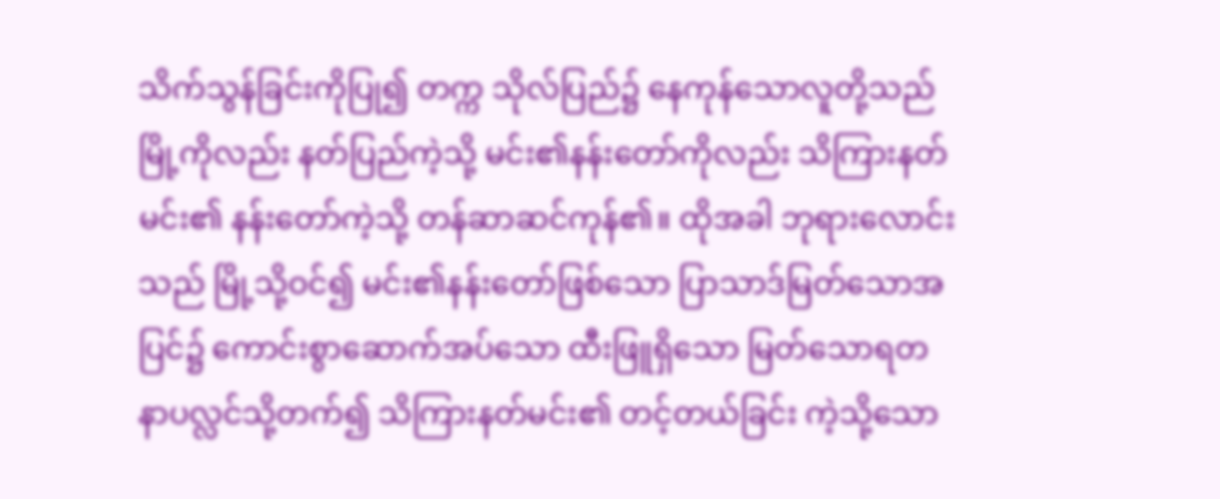သိက်သွန်ခြင်းကိုပြု၍ တက္က သိုလ်ပြည်၌ နေကုန်သောလူတို့သည် မြို့ကိုလည်း နတ်ပြည်ကဲ့သို့ မင်း၏နန်းတော်ကိုလည်း သိကြားနတ်မင်း၏ နန်းတော်ကဲ့သို့ တန်ဆာဆင်ကုန်၏။ ထိုအခါ ဘုရားလောင်းသည် မြို့သို့ဝင်၍ မင်း၏နန်းတော်ဖြစ်သော ပြာသာဒ်မြတ်သောအပြင်၌ ကောင်းစွာဆောက်အပ်သော ထီးဖြူရှိသော မြတ်သောရတနာပလ္လင်သို့တက်၍ သိကြားနတ်မင်း၏ တင့်တယ်ခြင်း ကဲ့သို့သော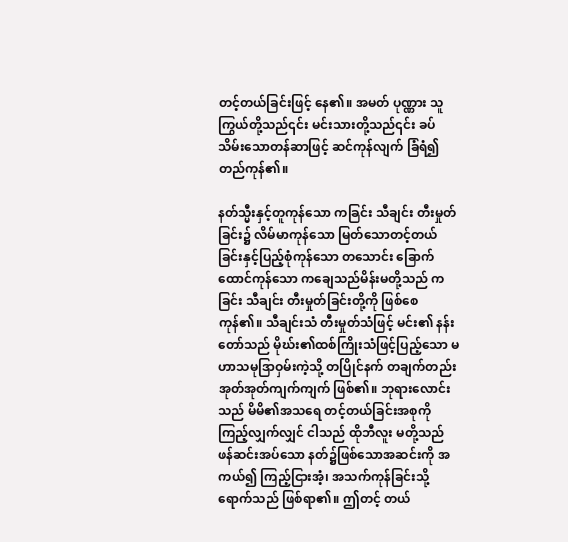တင့်တယ်ခြင်းဖြင့် နေ၏။ အမတ် ပုဏ္ဏား သူ ကြွယ်တို့သည်၎င်း မင်းသားတို့သည်၎င်း ခပ်သိမ်းသောတန်ဆာဖြင့် ဆင်ကုန်လျက် ခြံရံ၍ တည်ကုန်၏။

နတ်သ္မီးနှင့်တူကုန်သော ကခြင်း သီချင်း တီးမှုတ်ခြင်း၌ လိမ်မာကုန်သော မြတ်သောတင့်တယ်ခြင်းနှင့်ပြည့်စုံကုန်သော တသောင်း ခြောက်ထောင်ကုန်သော ကချေသည်မိန်းမတို့သည် ကခြင်း သီချင်း တီးမှုတ်ခြင်းတို့ကို ဖြစ်စေကုန်၏။ သီချင်းသံ တီးမှုတ်သံဖြင့် မင်း၏ နန်းတော်သည် မိုဃ်း၏ထစ်ကြိုးသံဖြင့်ပြည့်သော မဟာသမုဒြာဝှမ်းကဲ့သို့ တပြိုင်နက် တချက်တည်း အုတ်အုတ်ကျက်ကျက် ဖြစ်၏။ ဘုရားလောင်းသည် မိမိ၏အသရေ တင့်တယ်ခြင်းအစုကို ကြည့်လျှက်လျှင် ငါသည် ထိုဘီလူး မတို့သည် ဖန်ဆင်းအပ်သော နတ်၌ဖြစ်သောအဆင်းကို အကယ်၍ ကြည့်ငြားအံ့၊ အသက်ကုန်ခြင်းသို့ရောက်သည် ဖြစ်ရာ၏။ ဤတင့် တယ်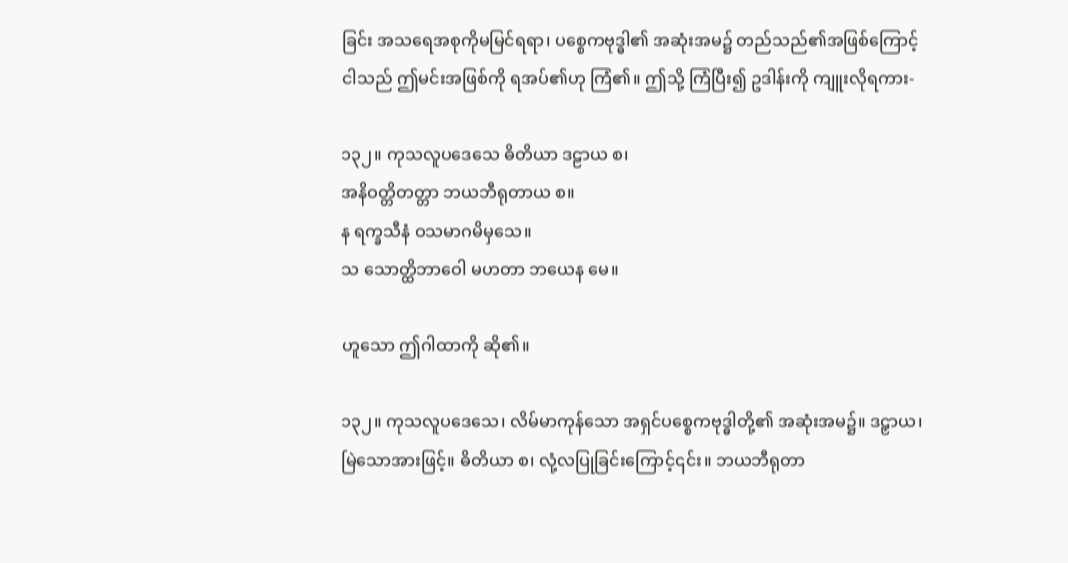ခြင်း အသရေအစုကိုမမြင်ရရာ၊ ပစ္စေကဗုဒ္ဓါ၏ အဆုံးအမ၌ တည်သည်၏အဖြစ်ကြောင့် ငါသည် ဤမင်းအဖြစ်ကို ရအပ်၏ဟု ကြံ၏။ ဤသို့ ကြံပြီး၍ ဥဒါန်းကို ကျူးလိုရကား-

၁၃၂။ ကုသလူပဒေသေ ဓိတိယာ ဒဠာယ စ၊
အနိဝတ္တိတတ္တာ ဘယဘီရုတာယ စ။
န ရက္ခသီနံ ဝသမာဂမိမှသေ။
သ သောတ္ထိဘာဝေါ မဟတာ ဘယေန မေ။

ဟူသော ဤဂါထာကို ဆို၏။

၁၃၂။ ကုသလူပဒေသေ၊ လိမ်မာကုန်သော အရှင်ပစ္စေကဗုဒ္ဓါတို့၏ အဆုံးအမ၌။ ဒဠှာယ၊ မြဲသောအားဖြင့်။ ဓိတိယာ စ၊ လုံ့လပြုခြင်းကြောင့်၎င်း။ ဘယဘီရုတာ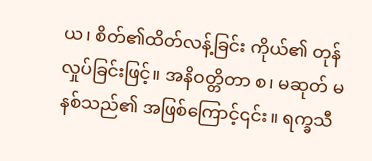ယ၊ စိတ်၏ထိတ်လန့်ခြင်း ကိုယ်၏ တုန်လှုပ်ခြင်းဖြင့်။ အနိဝတ္တိတာ စ၊ မဆုတ် မနစ်သည်၏ အဖြစ်ကြောင့်၎င်း။ ရက္ခသီ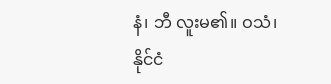နံ၊ ဘီ လူးမ၏။ ဝသံ၊ နိုင်ငံ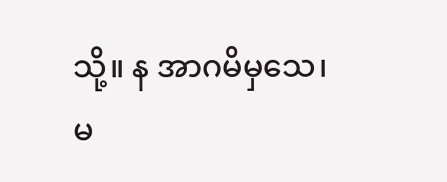သို့။ န အာဂမိမှသေ၊ မ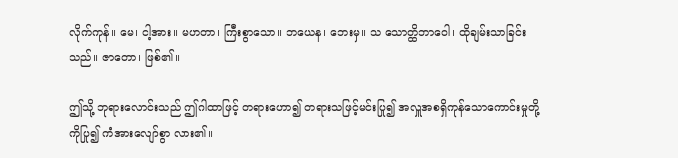လိုက်ကုန်။ မေ၊ ငါ့အား။ မဟတာ၊ ကြီးစွာသော။ ဘယေန၊ ဘေးမှ။ သ သောတ္ထိဘာဝေါ၊ ထိုချမ်းသာခြင်းသည်။ ဇာတော၊ ဖြစ်၏။

ဤသို့ ဘုရားလောင်းသည် ဤဂါထာဖြင့် တရားဟော၍ တရားသဖြင့်မင်းပြု၍ အလှူအစရှိကုန်သောကောင်းမှုတို့ကိုပြု၍ ကံအားလျော်စွာ လား၏။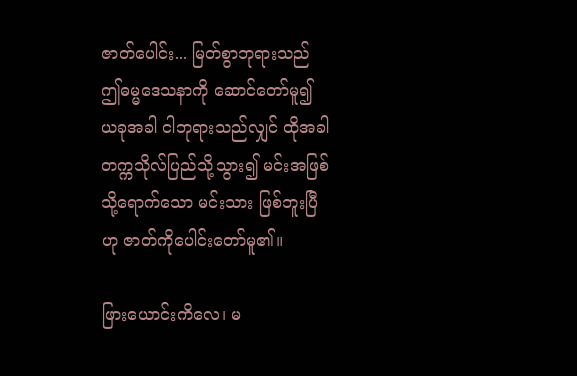ဇာတ်ပေါင်း... မြတ်စွာဘုရားသည် ဤဓမ္မဒေသနာကို ဆောင်တော်မူ၍ ယခုအခါ ငါဘုရားသည်လျှင် ထိုအခါ တက္ကသိုလ်ပြည်သို့သွား၍ မင်းအဖြစ်သို့ရောက်သော မင်းသား ဖြစ်ဘူးပြီဟု ဇာတ်ကိုပေါင်းတော်မူ၏။

ဖြားယောင်းကိလေ၊ မ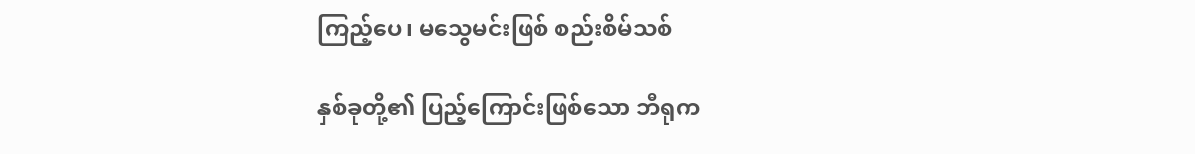ကြည့်ပေ၊ မသွေမင်းဖြစ် စည်းစိမ်သစ်

နှစ်ခုတို့၏ ပြည့်ကြောင်းဖြစ်သော ဘီရုက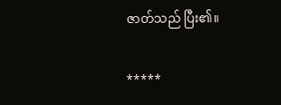ဇာတ်သည် ပြီး၏။

*****